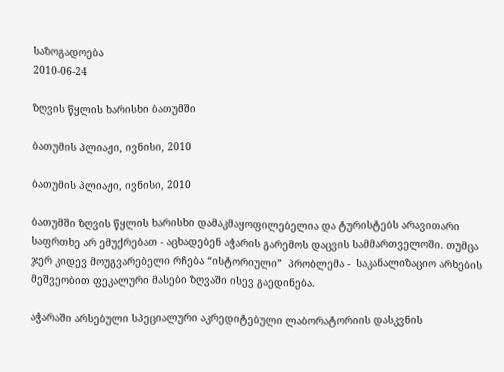საზოგადოება
2010-06-24

ზღვის წყლის ხარისხი ბათუმში

ბათუმის პლიაჟი, ივნისი, 2010

ბათუმის პლიაჟი, ივნისი, 2010

ბათუმში ზღვის წყლის ხარისხი დამაკმაყოფილებელია და ტურისტებს არავითარი საფრთხე არ ემუქრებათ - აცხადებენ აჭარის გარემოს დაცვის სამმართველოში. თუმცა ჯერ კიდევ მოუგვარებელი რჩება “ისტორიული”  პრობლემა -  საკანალიზაციო არხების მეშვეობით ფეკალური მასები ზღვაში ისევ გაედინება.

აჭარაში არსებული სპეციალური აკრედიტებული ლაბორატორიის დასკვნის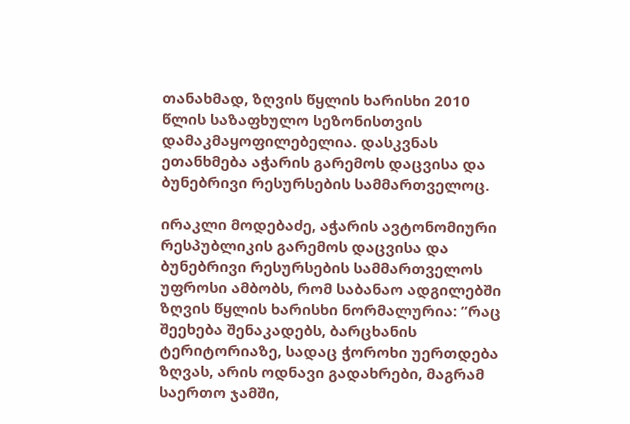თანახმად, ზღვის წყლის ხარისხი 2010 წლის საზაფხულო სეზონისთვის დამაკმაყოფილებელია. დასკვნას ეთანხმება აჭარის გარემოს დაცვისა და ბუნებრივი რესურსების სამმართველოც.

ირაკლი მოდებაძე, აჭარის ავტონომიური რესპუბლიკის გარემოს დაცვისა და ბუნებრივი რესურსების სამმართველოს უფროსი ამბობს, რომ საბანაო ადგილებში ზღვის წყლის ხარისხი ნორმალურია: ”რაც შეეხება შენაკადებს, ბარცხანის ტერიტორიაზე, სადაც ჭოროხი უერთდება ზღვას, არის ოდნავი გადახრები, მაგრამ საერთო ჯამში,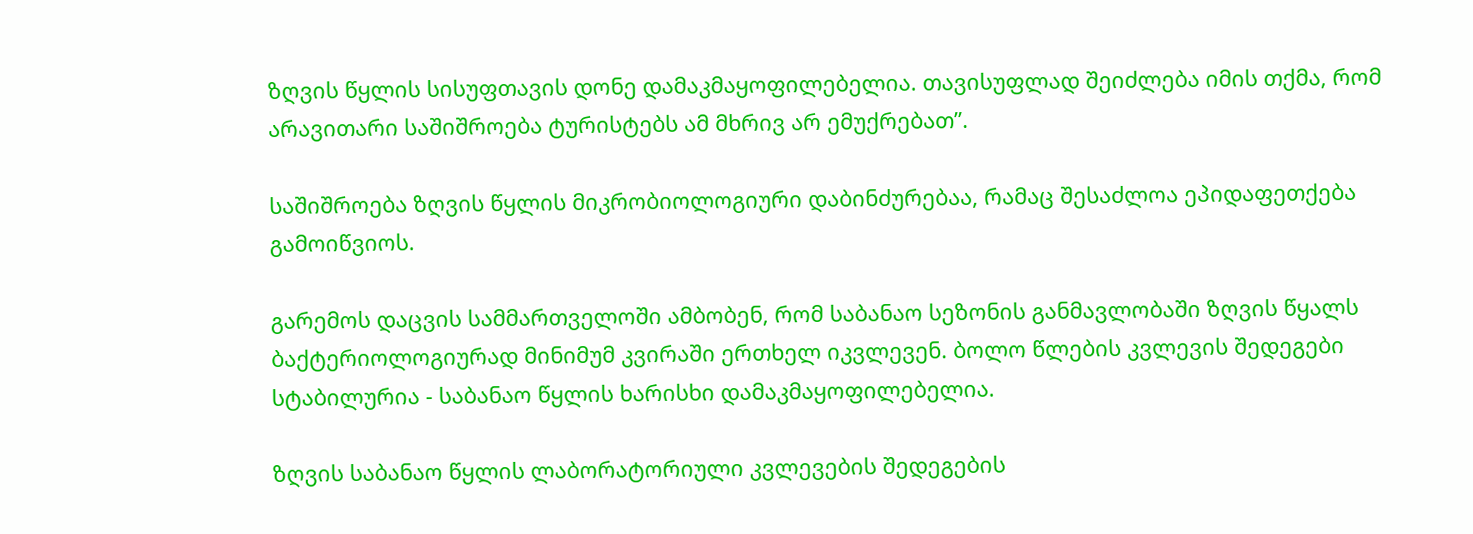ზღვის წყლის სისუფთავის დონე დამაკმაყოფილებელია. თავისუფლად შეიძლება იმის თქმა, რომ არავითარი საშიშროება ტურისტებს ამ მხრივ არ ემუქრებათ”.

საშიშროება ზღვის წყლის მიკრობიოლოგიური დაბინძურებაა, რამაც შესაძლოა ეპიდაფეთქება გამოიწვიოს.

გარემოს დაცვის სამმართველოში ამბობენ, რომ საბანაო სეზონის განმავლობაში ზღვის წყალს ბაქტერიოლოგიურად მინიმუმ კვირაში ერთხელ იკვლევენ. ბოლო წლების კვლევის შედეგები სტაბილურია - საბანაო წყლის ხარისხი დამაკმაყოფილებელია.

ზღვის საბანაო წყლის ლაბორატორიული კვლევების შედეგების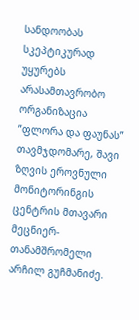სანდოობას სკეპტიკურად უყურებს არასამთავრობო ორგანიზაცია ”ფლორა და ფაუნას” თავმჯდომარე, შავი ზღვის ეროვნული მონიტორინგის ცენტრის მთავარი მეცნიერ-თანამშრომელი არჩილ გუჩმანიძე.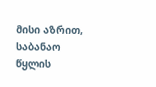მისი აზრით, საბანაო წყლის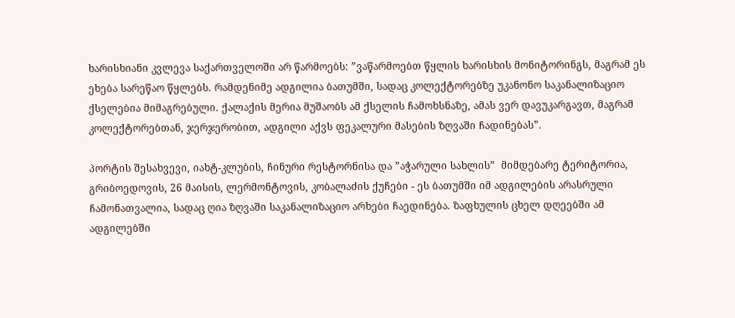ხარისხიანი კვლევა საქართველოში არ წარმოებს: ”ვაწარმოებთ წყლის ხარისხის მონიტორინგს, მაგრამ ეს ეხება სარეწაო წყლებს. რამდენიმე ადგილია ბათუმში, სადაც კოლექტორებზე უკანონო საკანალიზაციო ქსელებია მიმაგრებული. ქალაქის მერია მუშაობს ამ ქსელის ჩამოხსნაზე, ამას ვერ დავუკარგავთ, მაგრამ კოლექტორებთან, ჯერჯერობით, ადგილი აქვს ფეკალური მასების ზღვაში ჩადინებას”.

პორტის შესახვევი, იახტ-კლუბის, ჩინური რესტორნისა და ”აჭარული სახლის”  მიმდებარე ტერიტორია, გრიბოედოვის, 26 მაისის, ლერმონტოვის, კობალაძის ქუჩები - ეს ბათუმში იმ ადგილების არასრული ჩამონათვალია, სადაც ღია ზღვაში საკანალიზაციო არხები ჩაედინება. ზაფხულის ცხელ დღეებში ამ ადგილებში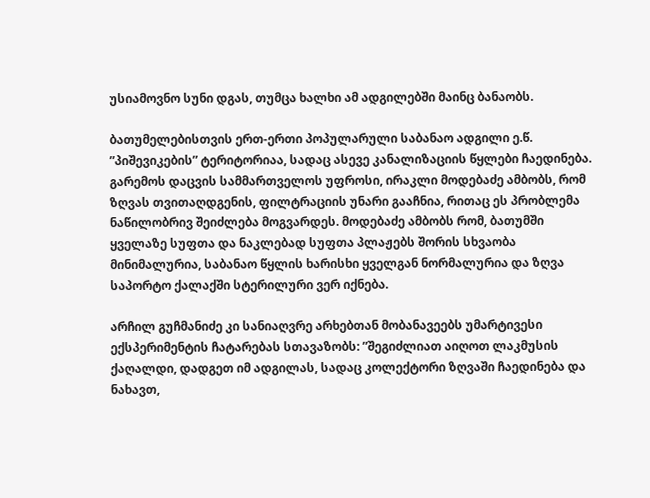უსიამოვნო სუნი დგას, თუმცა ხალხი ამ ადგილებში მაინც ბანაობს.

ბათუმელებისთვის ერთ-ერთი პოპულარული საბანაო ადგილი ე.წ. ”პიშევიკების” ტერიტორიაა, სადაც ასევე კანალიზაციის წყლები ჩაედინება. გარემოს დაცვის სამმართველოს უფროსი, ირაკლი მოდებაძე ამბობს, რომ ზღვას თვითაღდგენის, ფილტრაციის უნარი გააჩნია, რითაც ეს პრობლემა ნაწილობრივ შეიძლება მოგვარდეს. მოდებაძე ამბობს რომ, ბათუმში ყველაზე სუფთა და ნაკლებად სუფთა პლაჟებს შორის სხვაობა მინიმალურია, საბანაო წყლის ხარისხი ყველგან ნორმალურია და ზღვა საპორტო ქალაქში სტერილური ვერ იქნება.

არჩილ გუჩმანიძე კი სანიაღვრე არხებთან მობანავეებს უმარტივესი ექსპერიმენტის ჩატარებას სთავაზობს: ”შეგიძლიათ აიღოთ ლაკმუსის ქაღალდი, დადგეთ იმ ადგილას, სადაც კოლექტორი ზღვაში ჩაედინება და ნახავთ,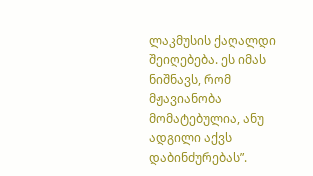ლაკმუსის ქაღალდი შეიღებება. ეს იმას ნიშნავს, რომ მჟავიანობა მომატებულია, ანუ ადგილი აქვს დაბინძურებას”.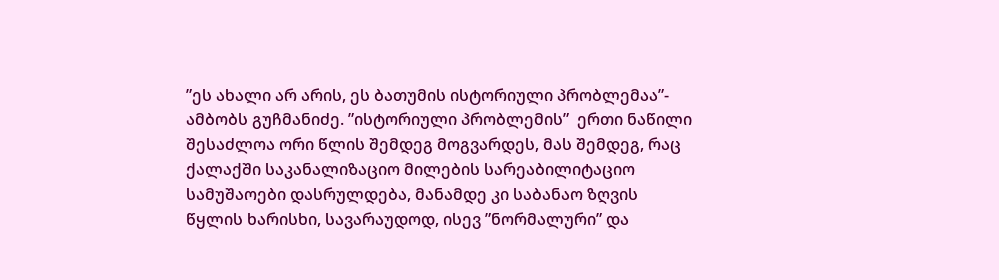”ეს ახალი არ არის, ეს ბათუმის ისტორიული პრობლემაა”- ამბობს გუჩმანიძე. ”ისტორიული პრობლემის”  ერთი ნაწილი შესაძლოა ორი წლის შემდეგ მოგვარდეს, მას შემდეგ, რაც ქალაქში საკანალიზაციო მილების სარეაბილიტაციო სამუშაოები დასრულდება, მანამდე კი საბანაო ზღვის წყლის ხარისხი, სავარაუდოდ, ისევ ”ნორმალური” და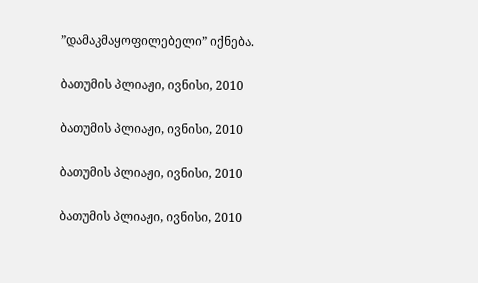”დამაკმაყოფილებელი” იქნება.

ბათუმის პლიაჟი, ივნისი, 2010

ბათუმის პლიაჟი, ივნისი, 2010

ბათუმის პლიაჟი, ივნისი, 2010

ბათუმის პლიაჟი, ივნისი, 2010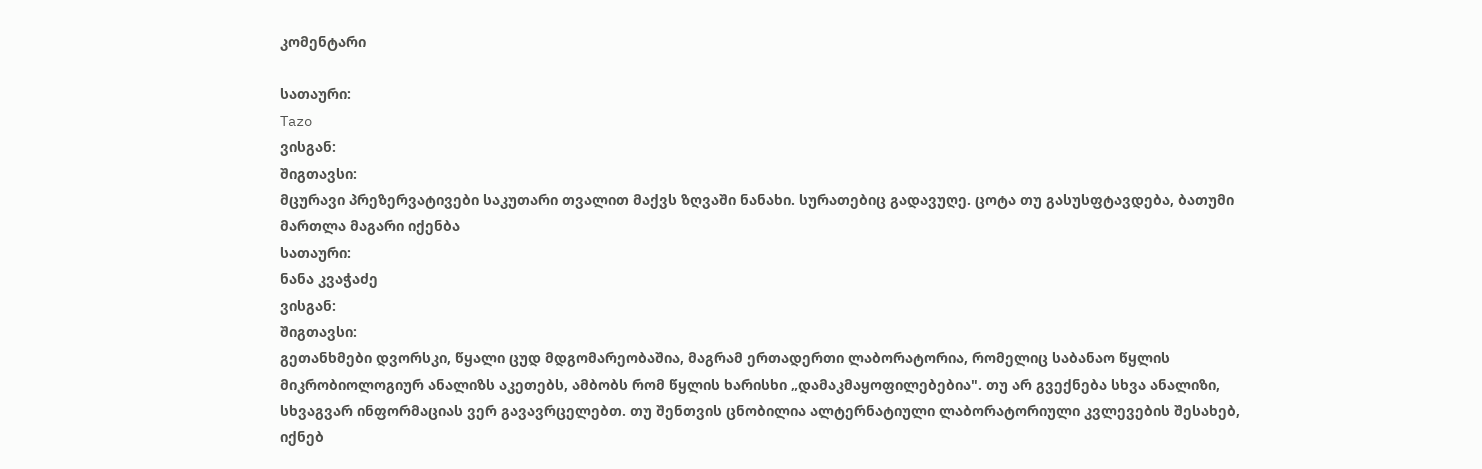კომენტარი

სათაური:
Tazo
ვისგან:
შიგთავსი:
მცურავი პრეზერვატივები საკუთარი თვალით მაქვს ზღვაში ნანახი. სურათებიც გადავუღე. ცოტა თუ გასუსფტავდება, ბათუმი მართლა მაგარი იქენბა
სათაური:
ნანა კვაჭაძე
ვისგან:
შიგთავსი:
გეთანხმები დვორსკი, წყალი ცუდ მდგომარეობაშია, მაგრამ ერთადერთი ლაბორატორია, რომელიც საბანაო წყლის მიკრობიოლოგიურ ანალიზს აკეთებს, ამბობს რომ წყლის ხარისხი „დამაკმაყოფილებებია". თუ არ გვექნება სხვა ანალიზი, სხვაგვარ ინფორმაციას ვერ გავავრცელებთ. თუ შენთვის ცნობილია ალტერნატიული ლაბორატორიული კვლევების შესახებ, იქნებ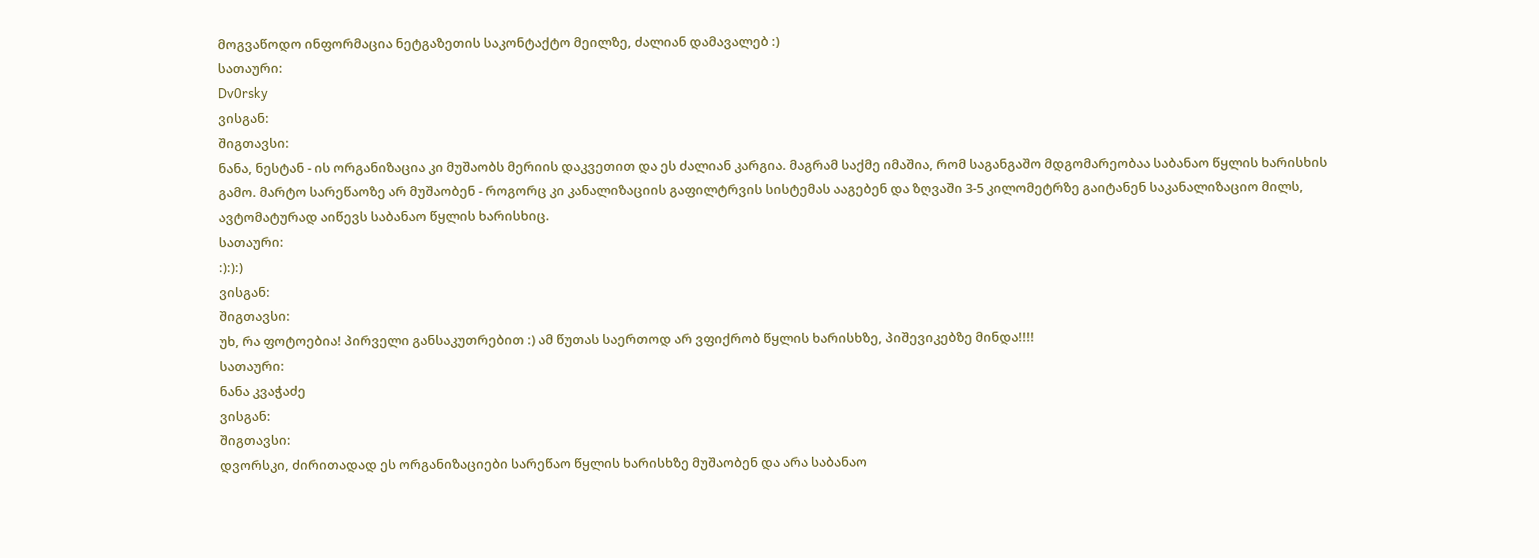მოგვაწოდო ინფორმაცია ნეტგაზეთის საკონტაქტო მეილზე, ძალიან დამავალებ :)
სათაური:
Dv0rsky
ვისგან:
შიგთავსი:
ნანა, ნესტან - ის ორგანიზაცია კი მუშაობს მერიის დაკვეთით და ეს ძალიან კარგია. მაგრამ საქმე იმაშია, რომ საგანგაშო მდგომარეობაა საბანაო წყლის ხარისხის გამო. მარტო სარეწაოზე არ მუშაობენ - როგორც კი კანალიზაციის გაფილტრვის სისტემას ააგებენ და ზღვაში 3-5 კილომეტრზე გაიტანენ საკანალიზაციო მილს, ავტომატურად აიწევს საბანაო წყლის ხარისხიც.
სათაური:
:):):)
ვისგან:
შიგთავსი:
უხ, რა ფოტოებია! პირველი განსაკუთრებით :) ამ წუთას საერთოდ არ ვფიქრობ წყლის ხარისხზე, პიშევიკებზე მინდა!!!!
სათაური:
ნანა კვაჭაძე
ვისგან:
შიგთავსი:
დვორსკი, ძირითადად ეს ორგანიზაციები სარეწაო წყლის ხარისხზე მუშაობენ და არა საბანაო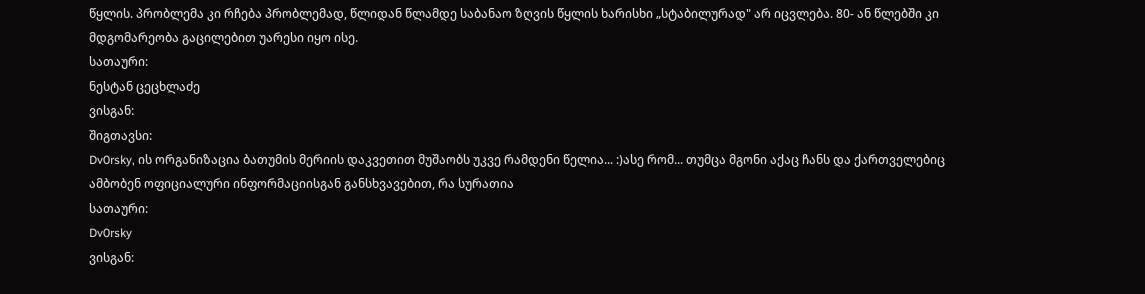წყლის. პრობლემა კი რჩება პრობლემად, წლიდან წლამდე საბანაო ზღვის წყლის ხარისხი „სტაბილურად" არ იცვლება. 80- ან წლებში კი მდგომარეობა გაცილებით უარესი იყო ისე.
სათაური:
ნესტან ცეცხლაძე
ვისგან:
შიგთავსი:
Dv0rsky, ის ორგანიზაცია ბათუმის მერიის დაკვეთით მუშაობს უკვე რამდენი წელია... :)ასე რომ... თუმცა მგონი აქაც ჩანს და ქართველებიც ამბობენ ოფიციალური ინფორმაციისგან განსხვავებით, რა სურათია
სათაური:
Dv0rsky
ვისგან: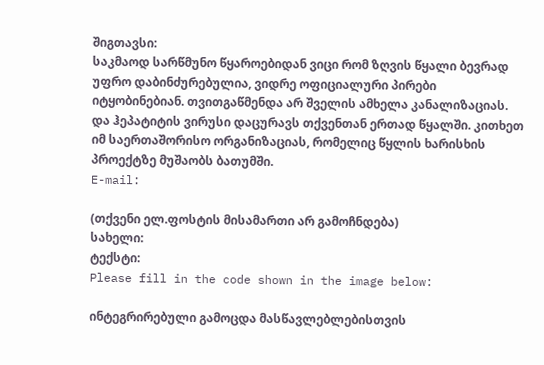შიგთავსი:
საკმაოდ სარწმუნო წყაროებიდან ვიცი რომ ზღვის წყალი ბევრად უფრო დაბინძურებულია, ვიდრე ოფიციალური პირები იტყობინებიან. თვითგაწმენდა არ შველის ამხელა კანალიზაციას. და ჰეპატიტის ვირუსი დაცურავს თქვენთან ერთად წყალში. კითხეთ იმ საერთაშორისო ორგანიზაციას, რომელიც წყლის ხარისხის პროექტზე მუშაობს ბათუმში.
E-mail:

(თქვენი ელ.ფოსტის მისამართი არ გამოჩნდება)
სახელი:
ტექსტი:
Please fill in the code shown in the image below:

ინტეგრირებული გამოცდა მასწავლებლებისთვის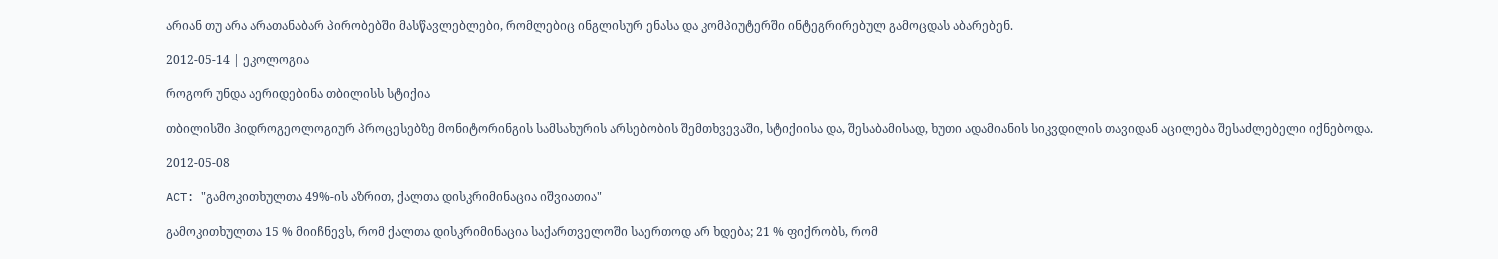არიან თუ არა არათანაბარ პირობებში მასწავლებლები, რომლებიც ინგლისურ ენასა და კომპიუტერში ინტეგრირებულ გამოცდას აბარებენ.

2012-05-14 | ეკოლოგია

როგორ უნდა აერიდებინა თბილისს სტიქია

თბილისში ჰიდროგეოლოგიურ პროცესებზე მონიტორინგის სამსახურის არსებობის შემთხვევაში, სტიქიისა და, შესაბამისად, ხუთი ადამიანის სიკვდილის თავიდან აცილება შესაძლებელი იქნებოდა.

2012-05-08

ACT: "გამოკითხულთა 49%-ის აზრით, ქალთა დისკრიმინაცია იშვიათია"

გამოკითხულთა 15 % მიიჩნევს, რომ ქალთა დისკრიმინაცია საქართველოში საერთოდ არ ხდება; 21 % ფიქრობს, რომ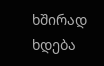ხშირად ხდება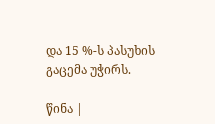და 15 %-ს პასუხის გაცემა უჭირს.

წინა |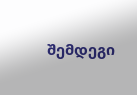შემდეგი